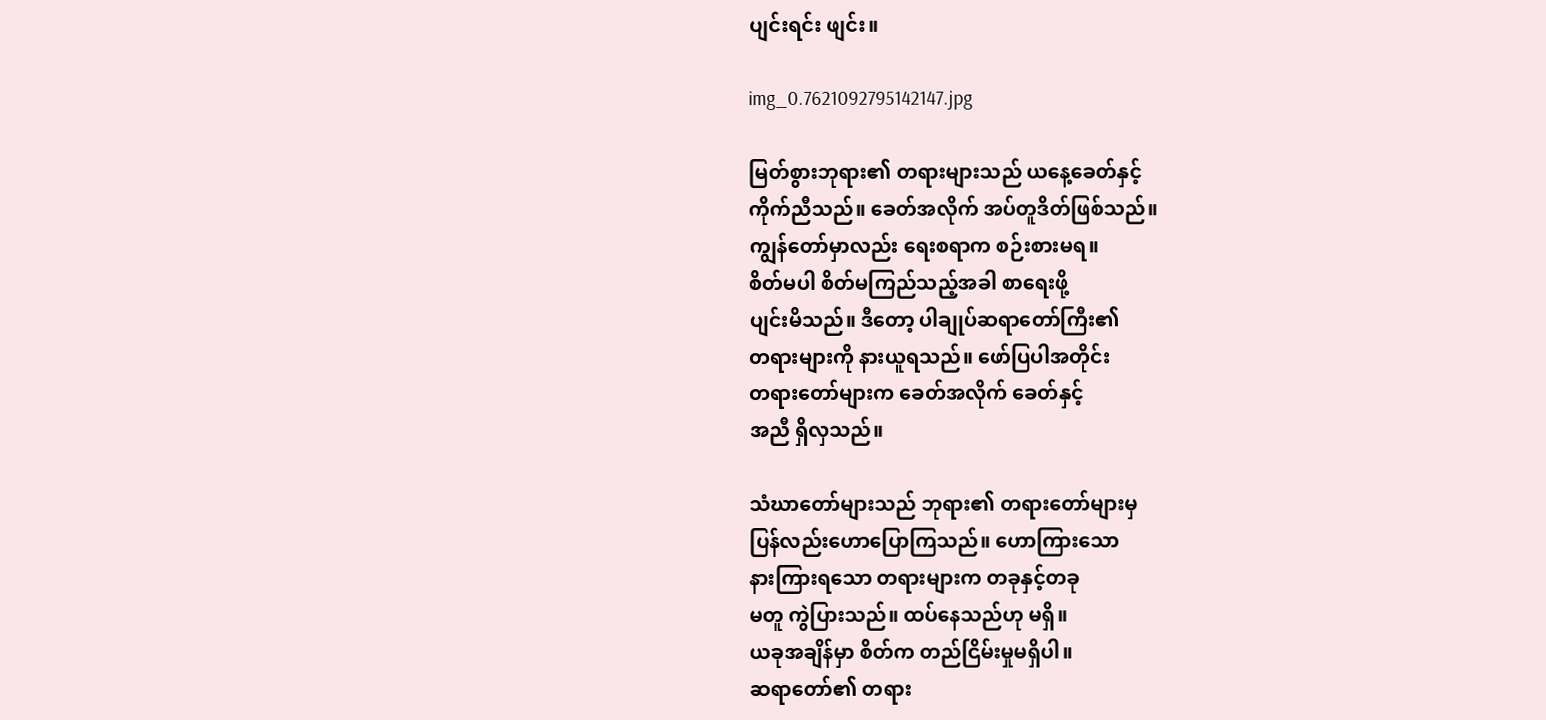ပျင်းရင်း ဖျင်း။

img_0.7621092795142147.jpg

မြတ်စွားဘုရား၏ တရားများသည် ယနေ့ခေတ်နှင့်
ကိုက်ညီသည်။ ခေတ်အလိုက် အပ်တူဒိတ်ဖြစ်သည်။
ကျွန်တော်မှာလည်း ရေးစရာက စဉ်းစားမရ။
စိတ်မပါ စိတ်မကြည်သည့်အခါ စာရေးဖို့
ပျင်းမိသည်။ ဒီတော့ ပါချုပ်ဆရာတော်ကြီး၏
တရားများကို နားယူရသည်။ ဖော်ပြပါအတိုင်း
တရားတော်များက ခေတ်အလိုက် ခေတ်နှင့်
အညီ ရှိလှသည်။

သံဃာတော်များသည် ဘုရား၏ တရားတော်များမှ
ပြန်လည်းဟောပြောကြသည်။ ဟောကြားသော
နားကြားရသော တရားများက တခုနှင့်တခု
မတူ ကွဲပြားသည်။ ထပ်နေသည်ဟု မရှိ။
ယခုအချိန်မှာ စိတ်က တည်ငြိမ်းမှုမရှိပါ။
ဆရာတော်၏ တရား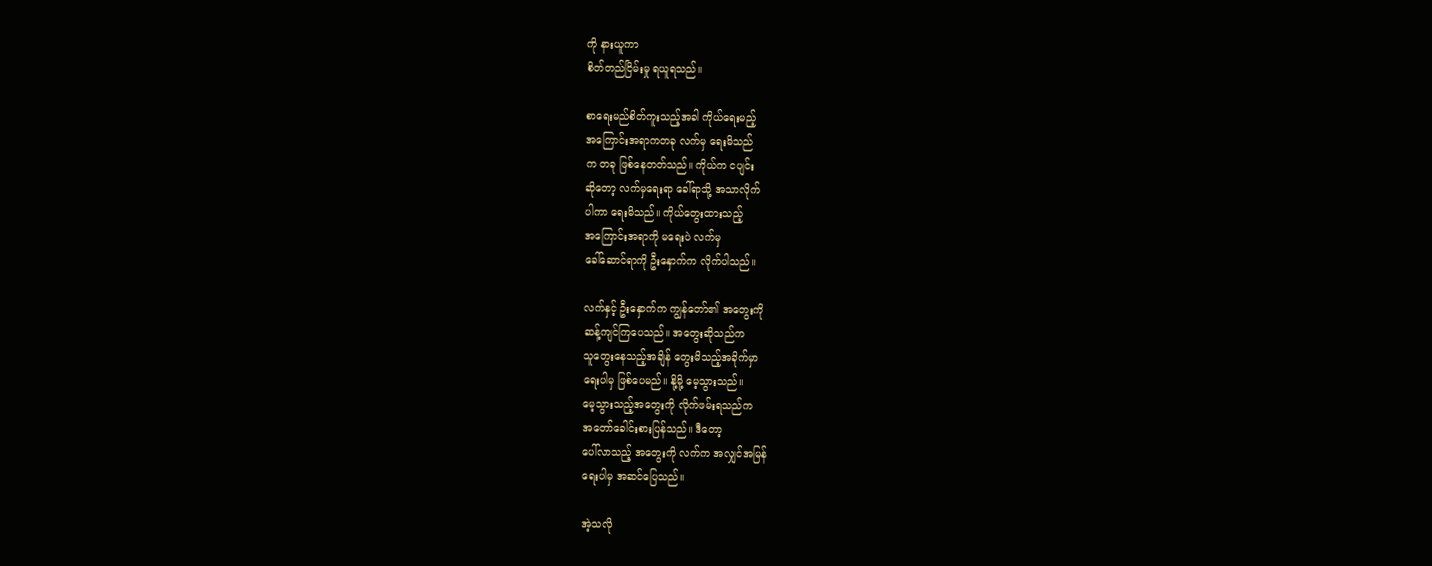ကို နားယူကာ
စိတ်တည်ငြိမ်းမှု ရယူရသည်။

စာရေးမည်စိတ်ကူးသည့်အခါ ကိုယ်ရေးမည့်
အကြောင်းအရာကတခု လက်မှ ရေးမိသည်
က တခု ဖြစ်နေတတ်သည်။ ကိုယ်က ငပျင်း
ဆိုတော့ လက်မှရေးရာ ခေါ်ရာသို့ အသာလိုက်
ပါကာ ရေးမိသည်။ ကိုယ်တွေးထားသည့်
အကြောင်းအရာကို မရေးပဲ လက်မှ
ခေါ်ဆောင်ရာကို ဦးနှောက်က လိုက်ပါသည်။

လက်နှင့် ဦးနှောက်က ကျွန်တော်၏ အတွေးကို
ဆန့်ကျင်ကြပေသည်။ အတွေးဆိုသည်က
သူတွေးနေသည့်အချိန် တွေးမိသည့်အခိုက်မှာ
ရေးပါမှ ဖြစ်ပေမည်။ နို့မို့ မေ့သွားသည်။
မေ့သွားသည့်အတွေးကို လိုက်ဖမ်းရသည်က
အတော်ခေါင်းစားပြန်သည်။ ဒီတော့
ပေါ်လာသည့် အတွေးကို လက်က အလျှင်အမြန်
ရေးပါမှ အဆင်ပြေသည်။

အဲ့သလို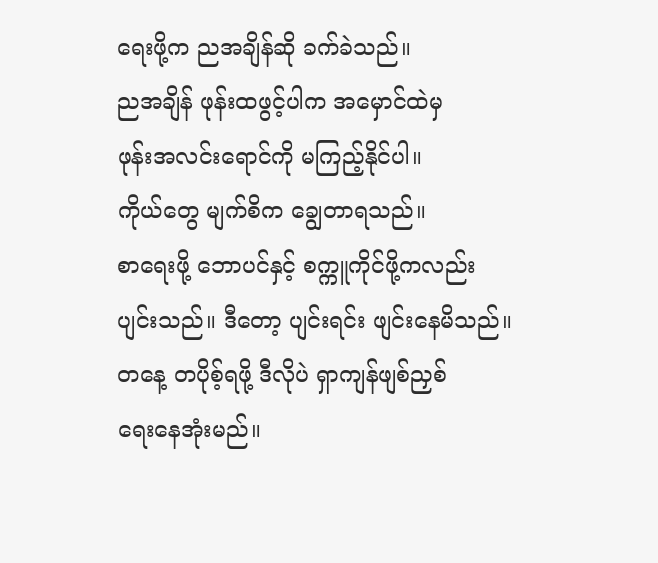ရေးဖို့က ညအချိန်ဆို ခက်ခဲသည်။
ညအချိန် ဖုန်းထဖွင့်ပါက အမှောင်ထဲမှ
ဖုန်းအလင်းရောင်ကို မကြည့်နိုင်ပါ။
ကိုယ်တွေ မျက်စိက ချွေတာရသည်။
စာရေးဖို့ ဘောပင်နှင့် စက္ကူကိုင်ဖို့ကလည်း
ပျင်းသည်။ ဒီတော့ ပျင်းရင်း ဖျင်းနေမိသည်။
တနေ့ တပိုစ့်ရဖို့ ဒီလိုပဲ ရှာကျန်ဖျစ်ညှစ်
ရေးနေအုံးမည်။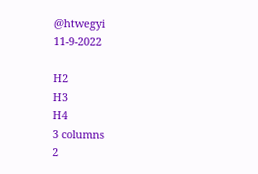@htwegyi
11-9-2022

H2
H3
H4
3 columns
2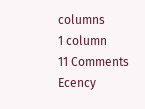columns
1 column
11 Comments
Ecency